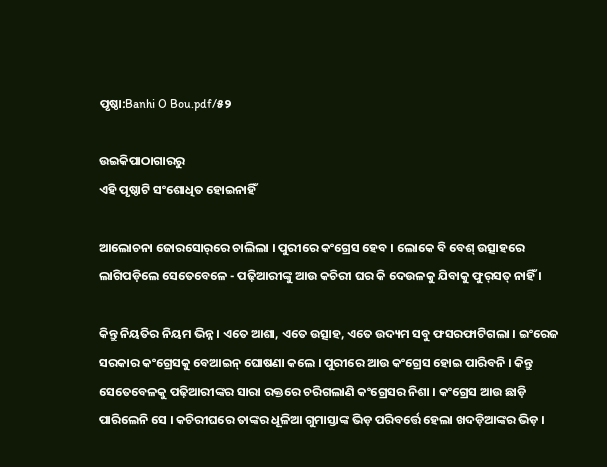ପୃଷ୍ଠା:Banhi O Bou.pdf/୫୨

ଉଇକିପାଠାଗାର‌ରୁ
ଏହି ପୃଷ୍ଠାଟି ସଂଶୋଧିତ ହୋଇନାହିଁ

ଆଲୋଚନା ଜୋରସୋର୍‌ରେ ଚାଲିଲା । ପୁରୀରେ କଂଗ୍ରେସ ହେବ । ଲୋକେ ବି ବେଶ୍ ଉତ୍ସାହରେ ଲାଗିପଡ଼ିଲେ ସେତେବେଳେ - ପଢ଼ିଆରୀଙ୍କୁ ଆଉ କଚିରୀ ଘର କି ଦେଉଳକୁ ଯିବାକୁ ଫୁର୍‌ସତ୍ ନାହିଁ ।

କିନ୍ତୁ ନିୟତିର ନିୟମ ଭିନ୍ନ । ଏତେ ଆଶା, ଏତେ ଉତ୍ସାହ, ଏତେ ଉଦ୍ୟମ ସବୁ ଫସରଫାଟିଗଲା । ଇଂରେଜ ସରକାର କଂଗ୍ରେସକୁ ବେଆଇନ୍ ଘୋଷଣା କଲେ । ପୁରୀରେ ଆଉ କଂଗ୍ରେସ ହୋଇ ପାରିବନି । କିନ୍ତୁ ସେତେବେଳକୁ ପଢ଼ିଆରୀଙ୍କର ସାରା ରକ୍ତରେ ଚରିଗଲାଣି କଂଗ୍ରେସର ନିଶା । କଂଗ୍ରେସ ଆଉ ଛାଡ଼ି ପାରିଲେନି ସେ । କଚିରୀଘରେ ତାଙ୍କର ଧୂଳିଆ ଗୁମାସ୍ତାଙ୍କ ଭିଡ଼ ପରିବର୍ତ୍ତେ ହେଲା ଖଦଡ଼ିଆଙ୍କର ଭିଡ଼ ।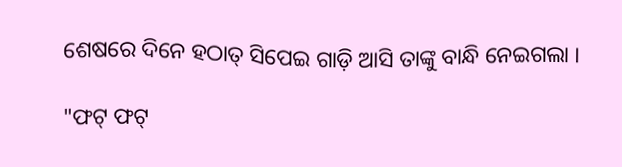ଶେଷରେ ଦିନେ ହଠାତ୍ ସିପେଇ ଗାଡ଼ି ଆସି ତାଙ୍କୁ ବାନ୍ଧି ନେଇଗଲା ।

"ଫଟ୍ ଫଟ୍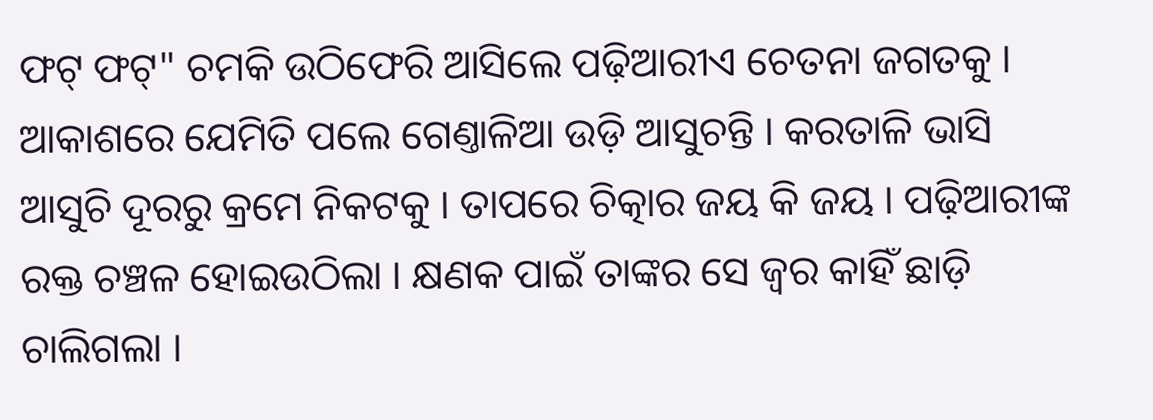ଫଟ୍ ଫଟ୍" ଚମକି ଉଠିଫେରି ଆସିଲେ ପଢ଼ିଆରୀଏ ଚେତନା ଜଗତକୁ । ଆକାଶରେ ଯେମିତି ପଲେ ଗେଣ୍ତାଳିଆ ଉଡ଼ି ଆସୁଚନ୍ତି । କରତାଳି ଭାସି ଆସୁଚି ଦୂରରୁ କ୍ରମେ ନିକଟକୁ । ତାପରେ ଚିତ୍କାର ଜୟ କି ଜୟ । ପଢ଼ିଆରୀଙ୍କ ରକ୍ତ ଚଞ୍ଚଳ ହୋଇଉଠିଲା । କ୍ଷଣକ ପାଇଁ ତାଙ୍କର ସେ ଜ୍ୱର କାହିଁ ଛାଡ଼ି ଚାଲିଗଲା ।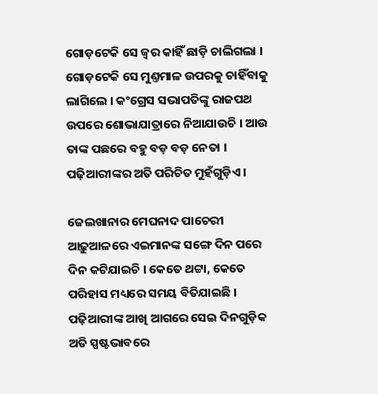ଗୋଡ଼ଟେକି ସେ ଜ୍ୱର କାହିଁ ଛାଡ଼ି ଚାଲିଗଲା । ଗୋଡ଼ଟେକି ସେ ମୁଣ୍ତମାଳ ଉପରକୁ ଚାହିଁବାକୁ ଲାଗିଲେ । କଂଗ୍ରେସ ସଭାପତିଙ୍କୁ ରାଜପଥ ଉପରେ ଶୋଭାଯାତ୍ରାରେ ନିଆଯାଉଚି । ଆଉ ତାଙ୍କ ପଛରେ ବ‌ହୁ ବଡ଼ ବଡ଼ ନେତା । ପଢ଼ିଆରୀଙ୍କର ଅତି ପରିଚିତ ମୁହଁଗୁଡ଼ିଏ ।

ଜେଲଖାନାର ମେଘନାଦ ପାଚେରୀ ଆଢ଼ୁଆଳରେ ଏଇମାନଙ୍କ ସଙ୍ଗେ ଦିନ ପରେ ଦିନ କଟିଯାଇଚି । କେତେ ଥଟ୍ଟା, କେତେ ପରିହାସ ମଧ୍ୟରେ ସମୟ ବିତିଯାଇଛି । ପଢ଼ିଆରୀଙ୍କ ଆଖି ଆଗରେ ସେଇ ଦିନ‌ଗୁଡ଼ିକ ଅତି ସ୍ପଷ୍ଟଭାବରେ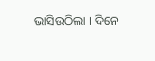ଭାସିଉଠିଲା । ଦିନେ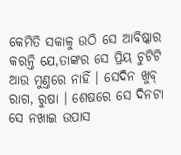କେମିତି ସକାଳୁ ଉଠି ସେ ଆବିଷ୍କାର କରନ୍ତି ଯେ,ତାଙ୍କର ସେ ପ୍ରିୟ ଚୁଟିଟି ଆଉ ମୁଣ୍ତରେ ନାହିଁ । ସେଦିନ ଖୁବ୍ ରାଗ, ରୁଷା । ଶେଷରେ ସେ ଦିନଟା ସେ ନ‌‌ଖାଇ ଉପାସ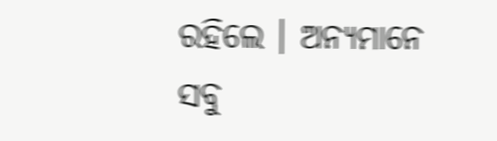ରହିଲେ । ଅନ୍ୟମାନେ ସବୁ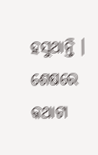ହସୁଥାନ୍ତି । ଶେଷରେ କଥାଟା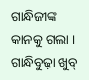ଗାନ୍ଧିଜୀଙ୍କ କାନ‌କୁ ଗଲା । ଗାନ୍ଧିବୁଢ଼ା ଖୁବ୍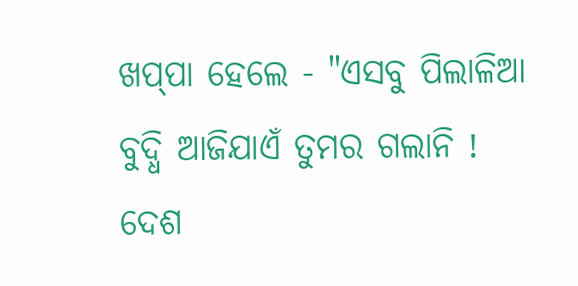ଖପ୍‌ପା ହେଲେ - "ଏସବୁ ପିଲାଳିଆ ବୁଦ୍ଧି ଆଜିଯାଏଁ ତୁମର ଗଲାନି ! ଦେଶ